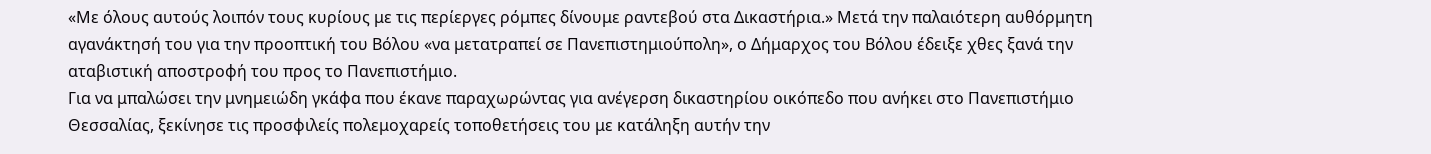«Με όλους αυτούς λοιπόν τους κυρίους με τις περίεργες ρόμπες δίνουμε ραντεβού στα Δικαστήρια.» Μετά την παλαιότερη αυθόρμητη αγανάκτησή του για την προοπτική του Βόλου «να μετατραπεί σε Πανεπιστημιούπολη», ο Δήμαρχος του Βόλου έδειξε χθες ξανά την αταβιστική αποστροφή του προς το Πανεπιστήμιο.
Για να μπαλώσει την μνημειώδη γκάφα που έκανε παραχωρώντας για ανέγερση δικαστηρίου οικόπεδο που ανήκει στο Πανεπιστήμιο Θεσσαλίας, ξεκίνησε τις προσφιλείς πολεμοχαρείς τοποθετήσεις του με κατάληξη αυτήν την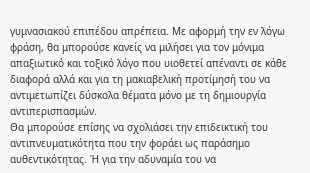γυμνασιακού επιπέδου απρέπεια. Με αφορμή την εν λόγω φράση, θα μπορούσε κανείς να μιλήσει για τον μόνιμα απαξιωτικό και τοξικό λόγο που υιοθετεί απέναντι σε κάθε διαφορά αλλά και για τη μακιαβελική προτίμησή του να αντιμετωπίζει δύσκολα θέματα μόνο με τη δημιουργία αντιπερισπασμών.
Θα μπορούσε επίσης να σχολιάσει την επιδεικτική του αντιπνευματικότητα που την φοράει ως παράσημο αυθεντικότητας. Ή για την αδυναμία του να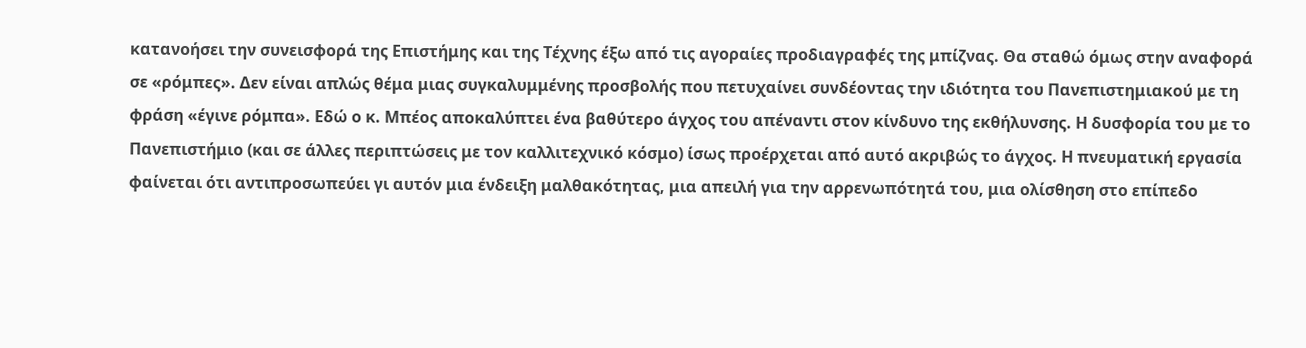κατανοήσει την συνεισφορά της Επιστήμης και της Τέχνης έξω από τις αγοραίες προδιαγραφές της μπίζνας. Θα σταθώ όμως στην αναφορά σε «ρόμπες». Δεν είναι απλώς θέμα μιας συγκαλυμμένης προσβολής που πετυχαίνει συνδέοντας την ιδιότητα του Πανεπιστημιακού με τη φράση «έγινε ρόμπα». Εδώ ο κ. Μπέος αποκαλύπτει ένα βαθύτερο άγχος του απέναντι στον κίνδυνο της εκθήλυνσης. Η δυσφορία του με το Πανεπιστήμιο (και σε άλλες περιπτώσεις με τον καλλιτεχνικό κόσμο) ίσως προέρχεται από αυτό ακριβώς το άγχος. Η πνευματική εργασία φαίνεται ότι αντιπροσωπεύει γι αυτόν μια ένδειξη μαλθακότητας, μια απειλή για την αρρενωπότητά του, μια ολίσθηση στο επίπεδο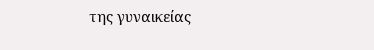της γυναικείας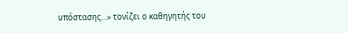υπόστασης…» τονίζει ο καθηγητής του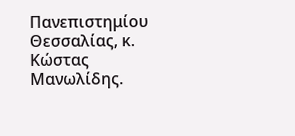Πανεπιστημίου Θεσσαλίας, κ. Κώστας Μανωλίδης.